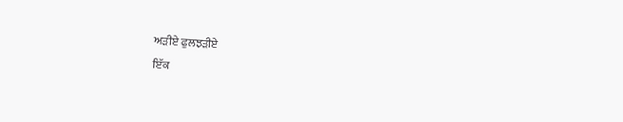ਅੜੀਏ ਫੁਲਝੜੀਏ
ਇੱਕ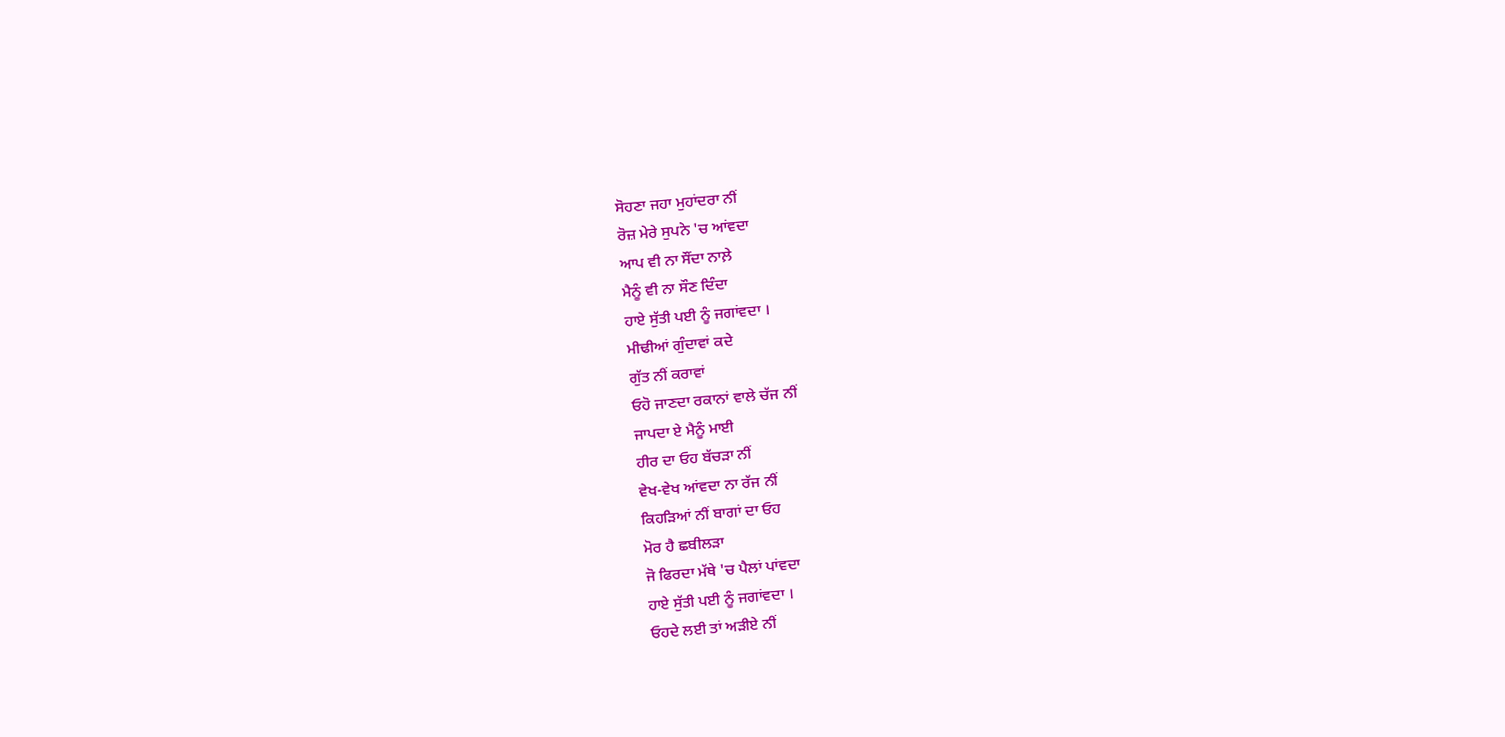ਸੋਹਣਾ ਜਹਾ ਮੁਹਾਂਦਰਾ ਨੀਂ
ਰੋਜ਼ ਮੇਰੇ ਸੁਪਨੇ 'ਚ ਆਂਵਦਾ
ਆਪ ਵੀ ਨਾ ਸੌਂਦਾ ਨਾਲ਼ੇ
ਮੈਨੂੰ ਵੀ ਨਾ ਸੌਣ ਦਿੰਦਾ
ਹਾਏ ਸੁੱਤੀ ਪਈ ਨੂੰ ਜਗਾਂਵਦਾ ।
ਮੀਢੀਆਂ ਗੁੰਦਾਵਾਂ ਕਦੇ
ਗੁੱਤ ਨੀਂ ਕਰਾਵਾਂ
ਓਹੋ ਜਾਣਦਾ ਰਕਾਨਾਂ ਵਾਲੇ ਚੱਜ ਨੀਂ
ਜਾਪਦਾ ਏ ਮੈਨੂੰ ਮਾਈ
ਹੀਰ ਦਾ ਓਹ ਬੱਚੜਾ ਨੀਂ
ਵੇਖ-ਵੇਖ ਆਂਵਦਾ ਨਾ ਰੱਜ ਨੀਂ
ਕਿਹੜਿਆਂ ਨੀਂ ਬਾਗਾਂ ਦਾ ਓਹ
ਮੋਰ ਹੈ ਛਬੀਲੜਾ
ਜੋ ਫਿਰਦਾ ਮੱਥੇ 'ਚ ਪੈਲਾਂ ਪਾਂਵਦਾ
ਹਾਏ ਸੁੱਤੀ ਪਈ ਨੂੰ ਜਗਾਂਵਦਾ ।
ਓਹਦੇ ਲਈ ਤਾਂ ਅੜੀਏ ਨੀਂ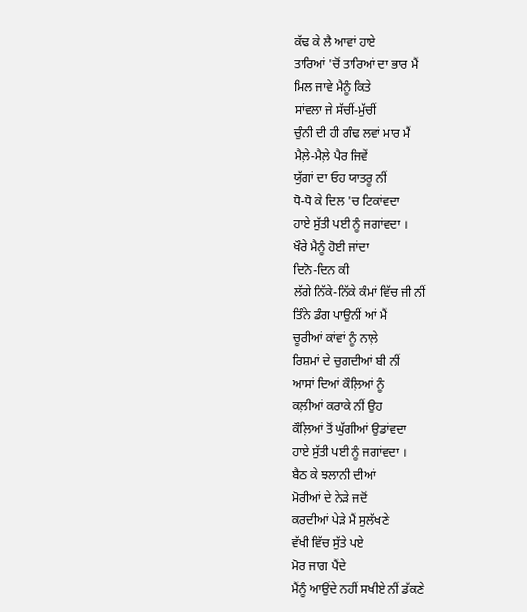ਕੱਢ ਕੇ ਲੈ ਆਵਾਂ ਹਾਏ
ਤਾਰਿਆਂ 'ਚੋਂ ਤਾਰਿਆਂ ਦਾ ਭਾਰ ਮੈਂ
ਮਿਲ ਜਾਵੇ ਮੈਨੂੰ ਕਿਤੇ
ਸਾਂਵਲਾ ਜੇ ਸੱਚੀਂ-ਮੁੱਚੀਂ
ਚੁੰਨੀ ਦੀ ਹੀ ਗੰਢ ਲਵਾਂ ਮਾਰ ਮੈਂ
ਮੈਲ਼ੇ-ਮੈਲ਼ੇ ਪੈਰ ਜਿਵੇਂ
ਯੁੱਗਾਂ ਦਾ ਓਹ ਯਾਤਰੂ ਨੀਂ
ਧੋ-ਧੋ ਕੇ ਦਿਲ 'ਚ ਟਿਕਾਂਵਦਾ
ਹਾਏ ਸੁੱਤੀ ਪਈ ਨੂੰ ਜਗਾਂਵਦਾ ।
ਖੌਰੇ ਮੈਨੂੰ ਹੋਈ ਜਾਂਦਾ
ਦਿਨੋ-ਦਿਨ ਕੀ
ਲੱਗੇ ਨਿੱਕੇ-ਨਿੱਕੇ ਕੰਮਾਂ ਵਿੱਚ ਜੀ ਨੀਂ
ਤਿੰਨੇ ਡੰਗ ਪਾਉਨੀਂ ਆਂ ਮੈਂ
ਚੂਰੀਆਂ ਕਾਂਵਾਂ ਨੂੰ ਨਾਲ਼ੇ
ਰਿਸ਼ਮਾਂ ਦੇ ਚੁਗਦੀਆਂ ਬੀ ਨੀਂ
ਆਸਾਂ ਦਿਆਂ ਕੌਲ਼ਿਆਂ ਨੂੰ
ਕਲ਼ੀਆਂ ਕਰਾਕੇ ਨੀਂ ਉਹ
ਕੌਲ਼ਿਆਂ ਤੋਂ ਘੁੱਗੀਆਂ ਉਡਾਂਵਦਾ
ਹਾਏ ਸੁੱਤੀ ਪਈ ਨੂੰ ਜਗਾਂਵਦਾ ।
ਬੈਠ ਕੇ ਝਲਾਨੀ ਦੀਆਂ
ਮੋਰੀਆਂ ਦੇ ਨੇੜੇ ਜਦੋਂ
ਕਰਦੀਆਂ ਪੇੜੇ ਮੈਂ ਸੁਲੱਖਣੇ
ਵੱਖੀ ਵਿੱਚ ਸੁੱਤੇ ਪਏ
ਮੋਰ ਜਾਗ ਪੈਂਦੇ
ਮੈਂਨੂੰ ਆਉਂਦੇ ਨਹੀਂ ਸਖੀਏ ਨੀਂ ਡੱਕਣੇ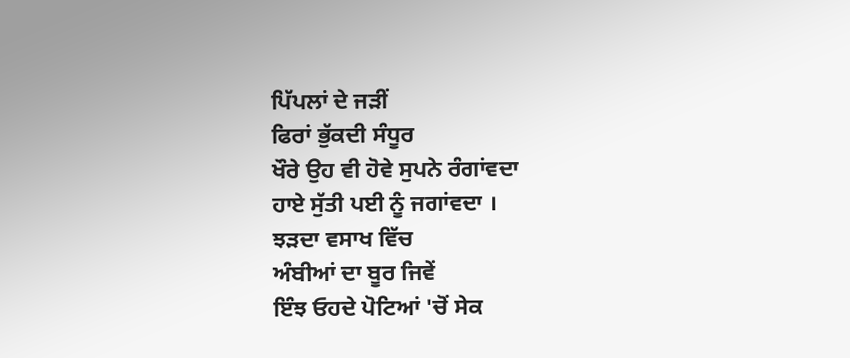ਪਿੱਪਲਾਂ ਦੇ ਜੜੀਂ
ਫਿਰਾਂ ਭੁੱਕਦੀ ਸੰਧੂਰ
ਖੌਰੇ ਉਹ ਵੀ ਹੋਵੇ ਸੁਪਨੇ ਰੰਗਾਂਵਦਾ
ਹਾਏ ਸੁੱਤੀ ਪਈ ਨੂੰ ਜਗਾਂਵਦਾ ।
ਝੜਦਾ ਵਸਾਖ ਵਿੱਚ
ਅੰਬੀਆਂ ਦਾ ਬੂਰ ਜਿਵੇਂ
ਇੰਝ ਓਹਦੇ ਪੋਟਿਆਂ 'ਚੋਂ ਸੇਕ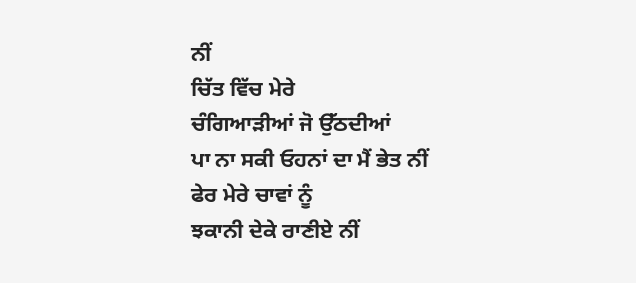ਨੀਂ
ਚਿੱਤ ਵਿੱਚ ਮੇਰੇ
ਚੰਗਿਆੜੀਆਂ ਜੋ ਉੱਠਦੀਆਂ
ਪਾ ਨਾ ਸਕੀ ਓਹਨਾਂ ਦਾ ਮੈਂ ਭੇਤ ਨੀਂ
ਫੇਰ ਮੇਰੇ ਚਾਵਾਂ ਨੂੰ
ਝਕਾਨੀ ਦੇਕੇ ਰਾਣੀਏ ਨੀਂ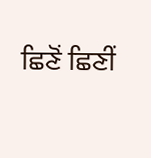ਛਿਣੋਂ ਛਿਣੀਂ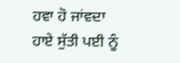ਹਵਾ ਹੋ ਜਾਂਵਦਾ
ਹਾਏ ਸੁੱਤੀ ਪਈ ਨੂੰ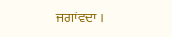ਜਗਾਂਵਦਾ ।